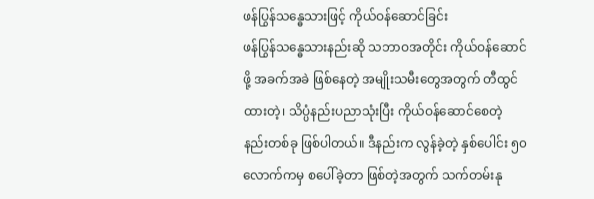ဖန်ပြွန်သန္ဓေသားဖြင့် ကိုယ်ဝန်ဆောင်ခြင်း
ဖန်ပြွန်သန္ဓေသားနည်းဆို သဘာဝအတိုင်း ကိုယ်ဝန်ဆောင်ဖို့ အခက်အခဲ ဖြစ်နေတဲ့ အမျိုးသမီးတွေအတွက် တီထွင်ထားတဲ့၊ သိပ္ပံနည်းပညာသုံးပြီး ကိုယ်ဝန်ဆောင်စေတဲ့ နည်းတစ်ခု ဖြစ်ပါတယ်။ ဒီနည်းက လွန်ခဲ့တဲ့ နှစ်ပေါင်း ၅၀ လောက်ကမှ စပေါ်ခဲ့တာ ဖြစ်တဲ့အတွက် သက်တမ်းနု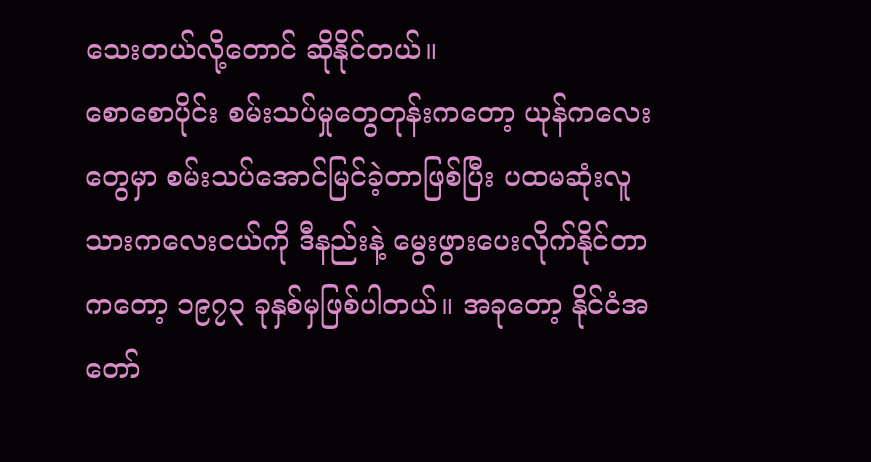သေးတယ်လို့တောင် ဆိုနိုင်တယ်။
စောစောပိုင်း စမ်းသပ်မှုတွေတုန်းကတော့ ယုန်ကလေးတွေမှာ စမ်းသပ်အောင်မြင်ခဲ့တာဖြစ်ပြီး ပထမဆုံးလူသားကလေးငယ်ကို ဒီနည်းနဲ့ မွေးဖွားပေးလိုက်နိုင်တာကတော့ ၁၉၇၃ ခုနှစ်မှဖြစ်ပါတယ်။ အခုတော့ နိုင်ငံအတော်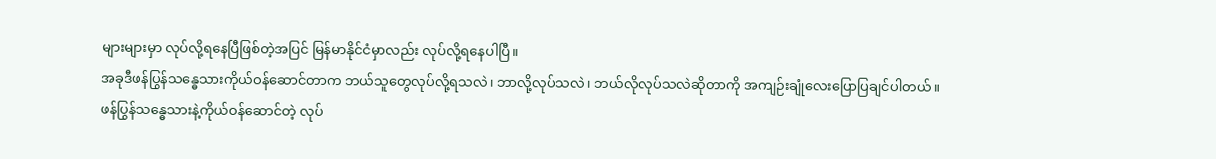များများမှာ လုပ်လို့ရနေပြီဖြစ်တဲ့အပြင် မြန်မာနိုင်ငံမှာလည်း လုပ်လို့ရနေပါပြီ။
အခုဒီဖန်ပြွန်သန္ဓေသားကိုယ်ဝန်ဆောင်တာက ဘယ်သူတွေလုပ်လို့ရသလဲ၊ ဘာလို့လုပ်သလဲ၊ ဘယ်လိုလုပ်သလဲဆိုတာကို အကျဉ်းချုံလေးပြောပြချင်ပါတယ်။
ဖန်ပြွန်သန္ဓေသားနဲ့ကိုယ်ဝန်ဆောင်တဲ့ လုပ်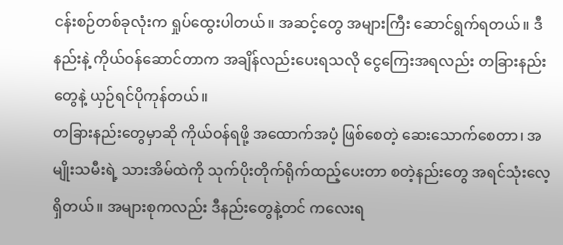ငန်းစဉ်တစ်ခုလုံးက ရှုပ်ထွေးပါတယ်။ အဆင့်တွေ အများကြီး ဆောင်ရွက်ရတယ်။ ဒီနည်းနဲ့ ကိုယ်ဝန်ဆောင်တာက အချိန်လည်းပေးရသလို ငွေကြေးအရလည်း တခြားနည်းတွေနဲ့ ယှဉ်ရင်ပိုကုန်တယ်။
တခြားနည်းတွေမှာဆို ကိုယ်ဝန်ရဖို့ အထောက်အပံ့ ဖြစ်စေတဲ့ ဆေးသောက်စေတာ၊ အမျိုးသမီးရဲ့ သားအိမ်ထဲကို သုက်ပိုးတိုက်ရိုက်ထည့်ပေးတာ စတဲ့နည်းတွေ အရင်သုံးလေ့ရှိတယ်။ အများစုကလည်း ဒီနည်းတွေနဲ့တင် ကလေးရ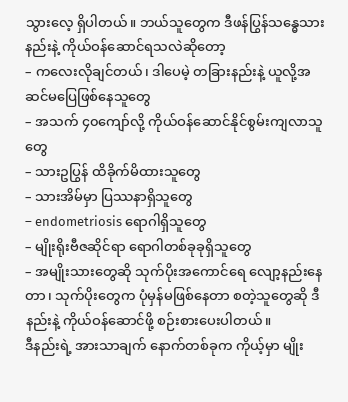သွားလေ့ ရှိပါတယ်။ ဘယ်သူတွေက ဒီဖန်ပြွန်သန္ဓေသားနည်းနဲ့ ကိုယ်ဝန်ဆောင်ရသလဲဆိုတော့
– ကလေးလိုချင်တယ်၊ ဒါပေမဲ့ တခြားနည်းနဲ့ ယူလို့အဆင်မပြေဖြစ်နေသူတွေ
– အသက် ၄၀ကျော်လို့ ကိုယ်ဝန်ဆောင်နိုင်စွမ်းကျလာသူတွေ
– သားဥပြွန် ထိခိုက်မိထားသူတွေ
– သားအိမ်မှာ ပြဿနာရှိသူတွေ
– endometriosis ရောဂါရှိသူတွေ
– မျိုးရိုးဗီဇဆိုင်ရာ ရောဂါတစ်ခုခုရှိသူတွေ
– အမျိုးသားတွေဆို သုက်ပိုးအကောင်ရေ လျော့နည်းနေတာ၊ သုက်ပိုးတွေက ပုံမှန်မဖြစ်နေတာ စတဲ့သူတွေဆို ဒီနည်းနဲ့ ကိုယ်ဝန်ဆောင်ဖို့ စဉ်းစားပေးပါတယ်။
ဒီနည်းရဲ့ အားသာချက် နောက်တစ်ခုက ကိုယ့်မှာ မျိုး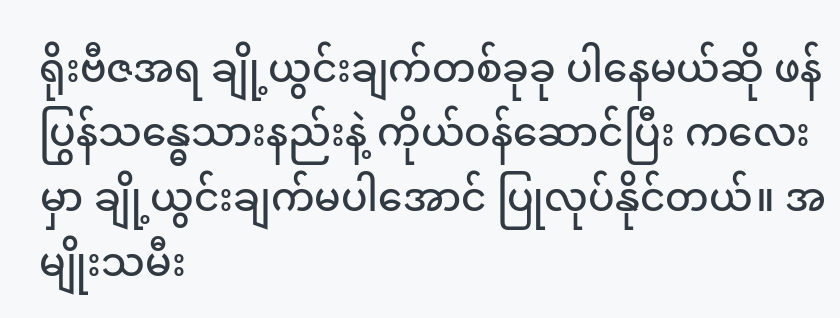ရိုးဗီဇအရ ချို့ယွင်းချက်တစ်ခုခု ပါနေမယ်ဆို ဖန်ပြွန်သန္ဓေသားနည်းနဲ့ ကိုယ်ဝန်ဆောင်ပြီး ကလေးမှာ ချို့ယွင်းချက်မပါအောင် ပြုလုပ်နိုင်တယ်။ အမျိုးသမီး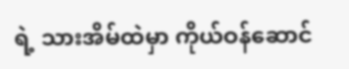ရဲ့ သားအိမ်ထဲမှာ ကိုယ်ဝန်ဆောင်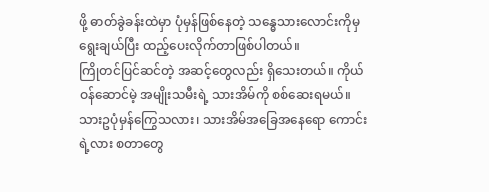ဖို့ ဓာတ်ခွဲခန်းထဲမှာ ပုံမှန်ဖြစ်နေတဲ့ သန္ဓေသားလောင်းကိုမှ ရွေးချယ်ပြီး ထည့်ပေးလိုက်တာဖြစ်ပါတယ်။
ကြိုတင်ပြင်ဆင်တဲ့ အဆင့်တွေလည်း ရှိသေးတယ်။ ကိုယ်ဝန်ဆောင်မဲ့ အမျိုးသမီးရဲ့ သားအိမ်ကို စစ်ဆေးရမယ်။ သားဥပုံမှန်ကြွေသလား၊ သားအိမ်အခြေအနေရော ကောင်းရဲ့လား စတာတွေ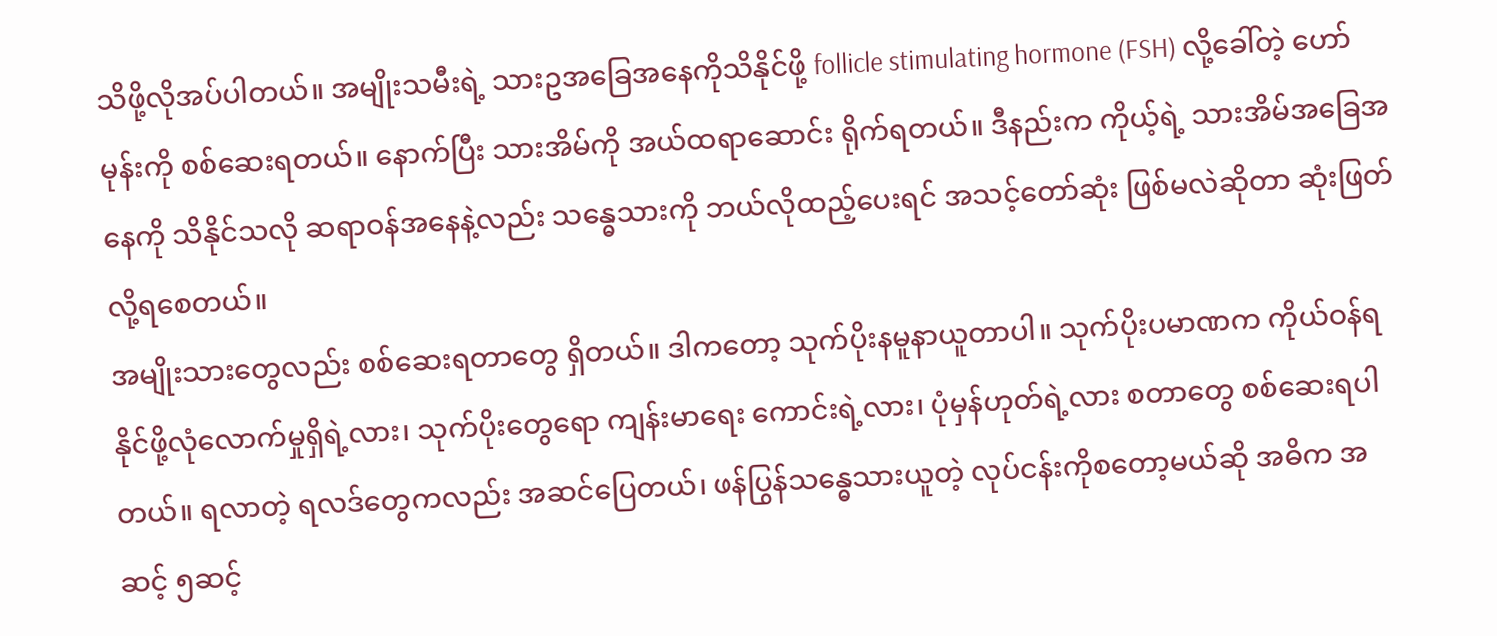သိဖို့လိုအပ်ပါတယ်။ အမျိုးသမီးရဲ့ သားဥအခြေအနေကိုသိနိုင်ဖို့ follicle stimulating hormone (FSH) လို့ခေါ်တဲ့ ဟော်မုန်းကို စစ်ဆေးရတယ်။ နောက်ပြီး သားအိမ်ကို အယ်ထရာဆောင်း ရိုက်ရတယ်။ ဒီနည်းက ကိုယ့်ရဲ့ သားအိမ်အခြေအနေကို သိနိုင်သလို ဆရာဝန်အနေနဲ့လည်း သန္ဓေသားကို ဘယ်လိုထည့်ပေးရင် အသင့်တော်ဆုံး ဖြစ်မလဲဆိုတာ ဆုံးဖြတ်လို့ရစေတယ်။
အမျိုးသားတွေလည်း စစ်ဆေးရတာတွေ ရှိတယ်။ ဒါကတော့ သုက်ပိုးနမူနာယူတာပါ။ သုက်ပိုးပမာဏက ကိုယ်ဝန်ရနိုင်ဖို့လုံလောက်မှုရှိရဲ့လား၊ သုက်ပိုးတွေရော ကျန်းမာရေး ကောင်းရဲ့လား၊ ပုံမှန်ဟုတ်ရဲ့လား စတာတွေ စစ်ဆေးရပါတယ်။ ရလာတဲ့ ရလဒ်တွေကလည်း အဆင်ပြေတယ်၊ ဖန်ပြွန်သန္ဓေသားယူတဲ့ လုပ်ငန်းကိုစတော့မယ်ဆို အဓိက အဆင့် ၅ဆင့်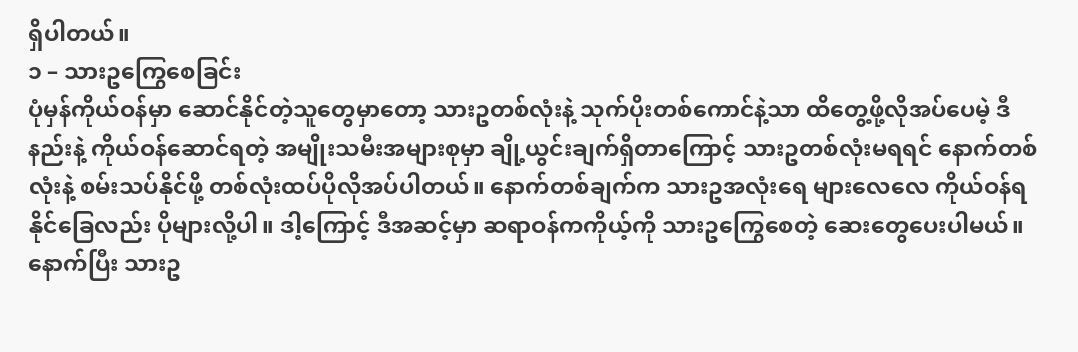ရှိပါတယ်။
၁ – သားဥကြွေစေခြင်း
ပုံမှန်ကိုယ်ဝန်မှာ ဆောင်နိုင်တဲ့သူတွေမှာတော့ သားဥတစ်လုံးနဲ့ သုက်ပိုးတစ်ကောင်နဲ့သာ ထိတွေ့ဖို့လိုအပ်ပေမဲ့ ဒီနည်းနဲ့ ကိုယ်ဝန်ဆောင်ရတဲ့ အမျိုးသမီးအများစုမှာ ချို့ယွင်းချက်ရှိတာကြောင့် သားဥတစ်လုံးမရရင် နောက်တစ်လုံးနဲ့ စမ်းသပ်နိုင်ဖို့ တစ်လုံးထပ်ပိုလိုအပ်ပါတယ်။ နောက်တစ်ချက်က သားဥအလုံးရေ များလေလေ ကိုယ်ဝန်ရနိုင်ခြေလည်း ပိုများလို့ပါ။ ဒါ့ကြောင့် ဒီအဆင့်မှာ ဆရာဝန်ကကိုယ့်ကို သားဥကြွေစေတဲ့ ဆေးတွေပေးပါမယ်။ နောက်ပြီး သားဥ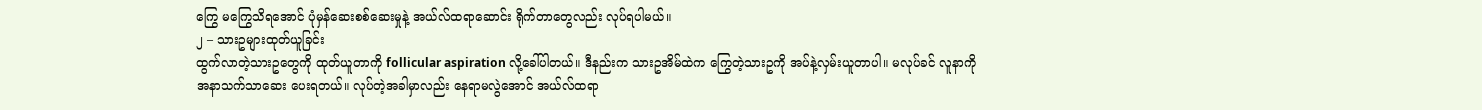ကြွေ မကြွေသိရအောင် ပုံမှန်ဆေးစစ်ဆေးမှုနဲ့ အယ်လ်ထရာဆောင်း ရိုက်တာတွေလည်း လုပ်ရပါမယ်။
၂ – သားဥများထုတ်ယူခြင်း
ထွက်လာတဲ့သားဥတွေကို ထုတ်ယူတာကို follicular aspiration လို့ခေါ်ပါတယ်။ ဒီနည်းက သားဥအိမ်ထဲက ကြွေတဲ့သားဥကို အပ်နဲ့လှမ်းယူတာပါ။ မလုပ်ခင် လူနာကို အနာသက်သာဆေး ပေးရတယ်။ လုပ်တဲ့အခါမှာလည်း နေရာမလွဲအောင် အယ်လ်ထရာ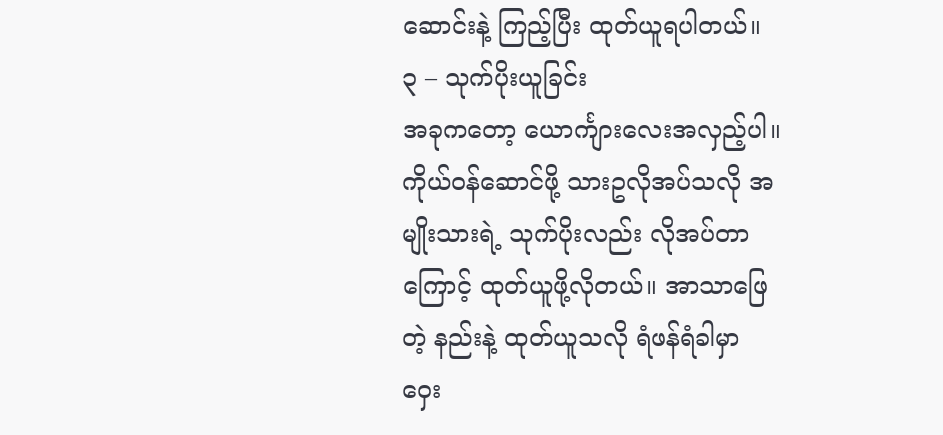ဆောင်းနဲ့ ကြည့်ပြီး ထုတ်ယူရပါတယ်။
၃ – သုက်ပိုးယူခြင်း
အခုကတော့ ယောင်္ကျားလေးအလှည့်ပါ။ ကိုယ်ဝန်ဆောင်ဖို့ သားဥလိုအပ်သလို အမျိုးသားရဲ့ သုက်ပိုးလည်း လိုအပ်တာကြောင့် ထုတ်ယူဖို့လိုတယ်။ အာသာဖြေတဲ့ နည်းနဲ့ ထုတ်ယူသလို ရံဖန်ရံခါမှာ ဝှေး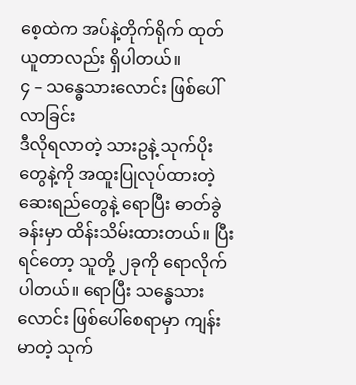စေ့ထဲက အပ်နဲ့တိုက်ရိုက် ထုတ်ယူတာလည်း ရှိပါတယ်။
၄ – သန္ဓေသားလောင်း ဖြစ်ပေါ်လာခြင်း
ဒီလိုရလာတဲ့ သားဥနဲ့ သုက်ပိုးတွေနဲ့ကို အထူးပြုလုပ်ထားတဲ့ ဆေးရည်တွေနဲ့ ရောပြီး ဓာတ်ခွဲခန်းမှာ ထိန်းသိမ်းထားတယ်။ ပြီးရင်တော့ သူတို့ ၂ခုကို ရောလိုက်ပါတယ်။ ရောပြီး သန္ဓေသားလောင်း ဖြစ်ပေါ်စေရာမှာ ကျန်းမာတဲ့ သုက်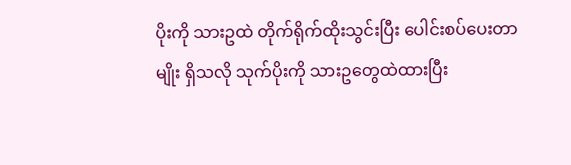ပိုးကို သားဥထဲ တိုက်ရိုက်ထိုးသွင်းပြီး ပေါင်းစပ်ပေးတာမျိုး ရှိသလို သုက်ပိုးကို သားဥတွေထဲထားပြီး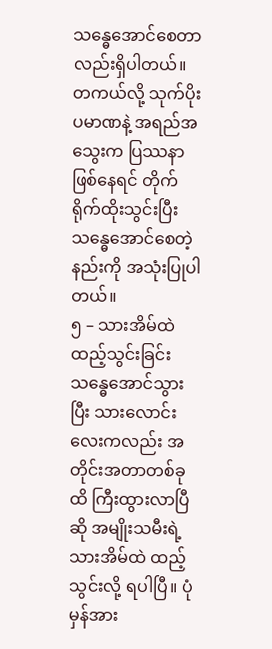သန္ဓေအောင်စေတာလည်းရှိပါတယ်။ တကယ်လို့ သုက်ပိုးပမာဏနဲ့ အရည်အသွေးက ပြဿနာဖြစ်နေရင် တိုက်ရိုက်ထိုးသွင်းပြီး သန္ဓေအောင်စေတဲ့ နည်းကို အသုံးပြုပါတယ်။
၅ – သားအိမ်ထဲထည့်သွင်းခြင်း
သန္ဓေအောင်သွားပြီး သားလောင်းလေးကလည်း အတိုင်းအတာတစ်ခုထိ ကြီးထွားလာပြီဆို အမျိုးသမီးရဲ့ သားအိမ်ထဲ ထည့်သွင်းလို့ ရပါပြီ။ ပုံမှန်အား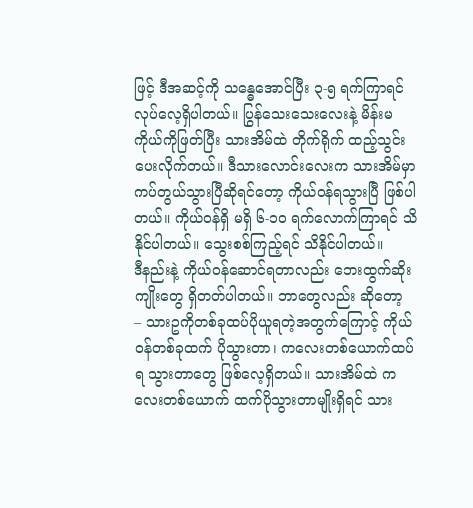ဖြင့် ဒီအဆင့်ကို သန္ဓေအောင်ပြီး ၃-၅ ရက်ကြာရင် လုပ်လေ့ရှိပါတယ်။ ပြွန်သေးသေးလေးနဲ့ မိန်းမကိုယ်ကိုဖြတ်ပြီး သားအိမ်ထဲ တိုက်ရိုက် ထည့်သွင်းပေးလိုက်တယ်။ ဒီသားလောင်းလေးက သားအိမ်မှာကပ်တွယ်သွားပြီဆိုရင်တော့ ကိုယ်ဝန်ရသွားပြီ ဖြစ်ပါတယ်။ ကိုယ်ဝန်ရှိ မရှိ ၆-၁၀ ရက်လောက်ကြာရင် သိနိုင်ပါတယ်။ သွေးစစ်ကြည့်ရင် သိနိုင်ပါတယ်။
ဒီနည်းနဲ့ ကိုယ်ဝန်ဆောင်ရတာလည်း ဘေးထွက်ဆိုးကျိုးတွေ ရှိတတ်ပါတယ်။ ဘာတွေလည်း ဆိုတော့
– သားဥကိုတစ်ခုထပ်ပိုယူရတဲ့အတွက်ကြောင့် ကိုယ်ဝန်တစ်ခုထက် ပိုသွားတာ၊ ကလေးတစ်ယောက်ထပ်ရ သွားတာတွေ ဖြစ်လေ့ရှိတယ်။ သားအိမ်ထဲ ကလေးတစ်ယောက် ထက်ပိုသွားတာမျိုးရှိရင် သား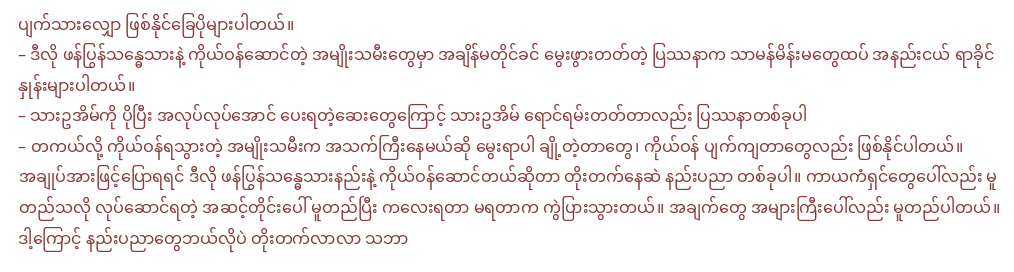ပျက်သားလျှော ဖြစ်နိုင်ခြေပိုများပါတယ်။
– ဒီလို ဖန်ပြွန်သန္ဓေသားနဲ့ ကိုယ်ဝန်ဆောင်တဲ့ အမျိုးသမီးတွေမှာ အချိန်မတိုင်ခင် မွေးဖွားတတ်တဲ့ ပြဿနာက သာမန်မိန်းမတွေထပ် အနည်းငယ် ရာခိုင်နှုန်းများပါတယ်။
– သားဥအိမ်ကို ပိုပြီး အလုပ်လုပ်အောင် ပေးရတဲ့ဆေးတွေကြောင့် သားဥအိမ် ရောင်ရမ်းတတ်တာလည်း ပြဿနာတစ်ခုပါ
– တကယ်လို့ ကိုယ်ဝန်ရသွားတဲ့ အမျိုးသမီးက အသက်ကြီးနေမယ်ဆို မွေးရာပါ ချို့တဲ့တာတွေ၊ ကိုယ်ဝန် ပျက်ကျတာတွေလည်း ဖြစ်နိုင်ပါတယ်။
အချုပ်အားဖြင့်ပြောရရင် ဒီလို ဖန်ပြွန်သန္ဓေသားနည်းနဲ့ ကိုယ်ဝန်ဆောင်တယ်ဆိုတာ တိုးတက်နေဆဲ နည်းပညာ တစ်ခုပါ။ ကာယကံရှင်တွေပေါ်လည်း မူတည်သလို လုပ်ဆောင်ရတဲ့ အဆင့်တိုင်းပေါ် မူတည်ပြီး ကလေးရတာ မရတာက ကွဲပြားသွားတယ်။ အချက်တွေ အများကြီးပေါ်လည်း မူတည်ပါတယ်။ ဒါ့ကြောင့် နည်းပညာတွေဘယ်လိုပဲ တိုးတက်လာလာ သဘာ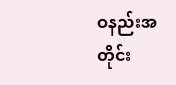ဝနည်းအတိုင်း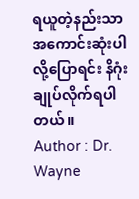ရယူတဲ့နည်းသာ အကောင်းဆုံးပါလို့ပြောရင်း နိဂုံးချုပ်လိုက်ရပါတယ်။
Author : Dr. Wayne